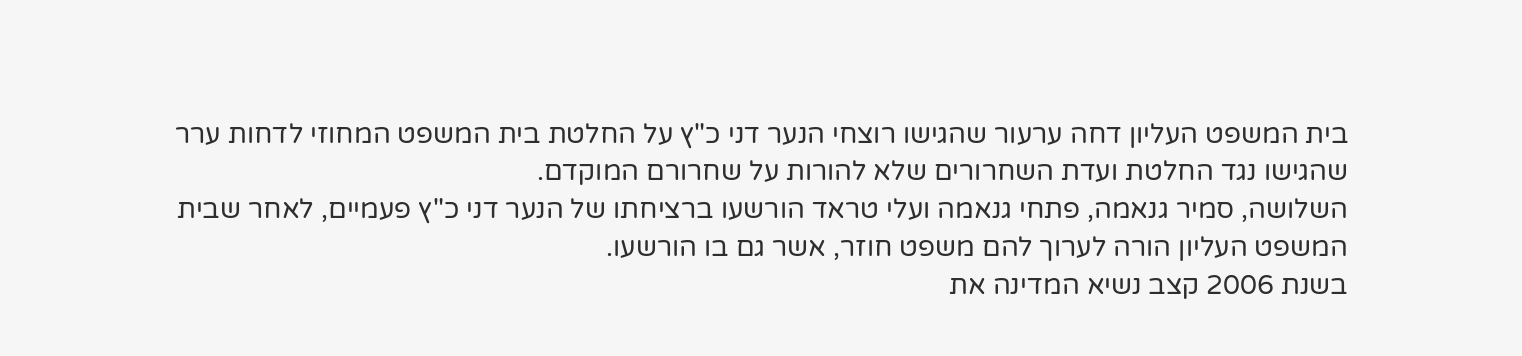בית המשפט העליון דחה ערעור שהגישו רוצחי הנער דני כ"ץ על החלטת בית המשפט המחוזי לדחות ערר שהגישו נגד החלטת ועדת השחרורים שלא להורות על שחרורם המוקדם.
השלושה, סמיר גנאמה, פתחי גנאמה ועלי טראד הורשעו ברציחתו של הנער דני כ"ץ פעמיים, לאחר שבית המשפט העליון הורה לערוך להם משפט חוזר, אשר גם בו הורשעו.
בשנת 2006 קצב נשיא המדינה את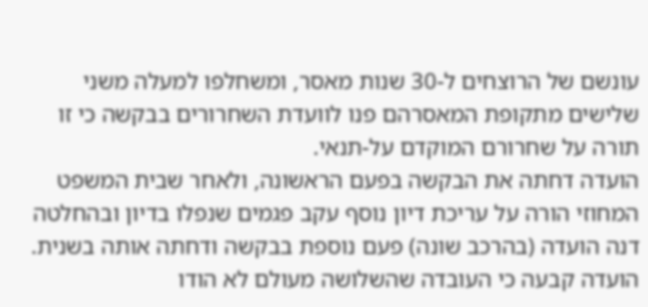עונשם של הרוצחים ל-30 שנות מאסר, ומשחלפו למעלה משני שלישים מתקופת המאסרהם פנו לוועדת השחרורים בבקשה כי זו תורה על שחרורם המוקדם על-תנאי.
הועדה דחתה את הבקשה בפעם הראשונה, ולאחר שבית המשפט המחוזי הורה על עריכת דיון נוסף עקב פגמים שנפלו בדיון ובהחלטה דנה הועדה (בהרכב שונה) פעם נוספת בבקשה ודחתה אותה בשנית.
הועדה קבעה כי העובדה שהשלושה מעולם לא הודו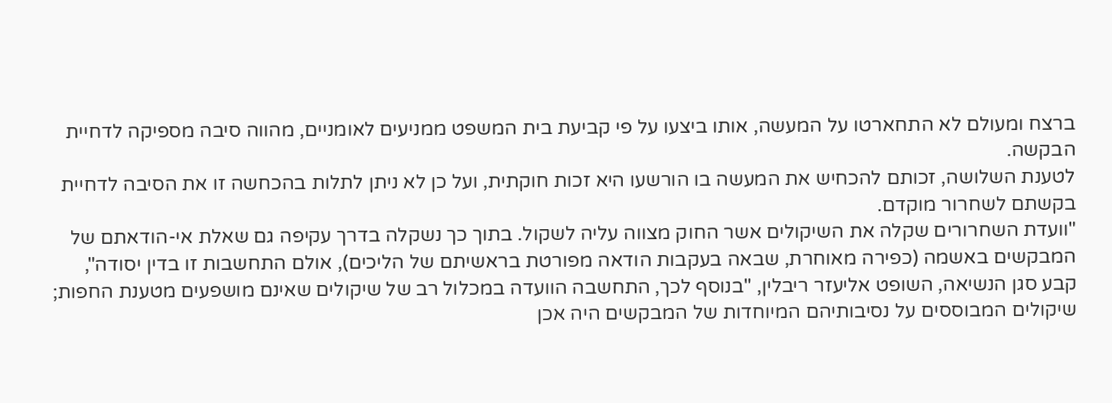ברצח ומעולם לא התחארטו על המעשה, אותו ביצעו על פי קביעת בית המשפט ממניעים לאומניים, מהווה סיבה מספיקה לדחיית הבקשה.
לטענת השלושה, זכותם להכחיש את המעשה בו הורשעו היא זכות חוקתית, ועל כן לא ניתן לתלות בהכחשה זו את הסיבה לדחיית בקשתם לשחרור מוקדם.
"וועדת השחרורים שקלה את השיקולים אשר החוק מצווה עליה לשקול. בתוך כך נשקלה בדרך עקיפה גם שאלת אי-הודאתם של המבקשים באשמה (כפירה מאוחרת, שבאה בעקבות הודאה מפורטת בראשיתם של הליכים), אולם התחשבות זו בדין יסודה", קבע סגן הנשיאה, השופט אליעזר ריבלין, "בנוסף לכך, התחשבה הוועדה במכלול רב של שיקולים שאינם מושפעים מטענת החפות; שיקולים המבוססים על נסיבותיהם המיוחדות של המבקשים היה אכן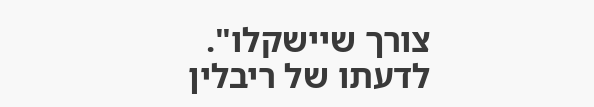צורך שיישקלו". לדעתו של ריבלין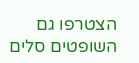הצטרפו גם השופטים סלים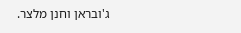ג'ובראן וחנן מלצר.